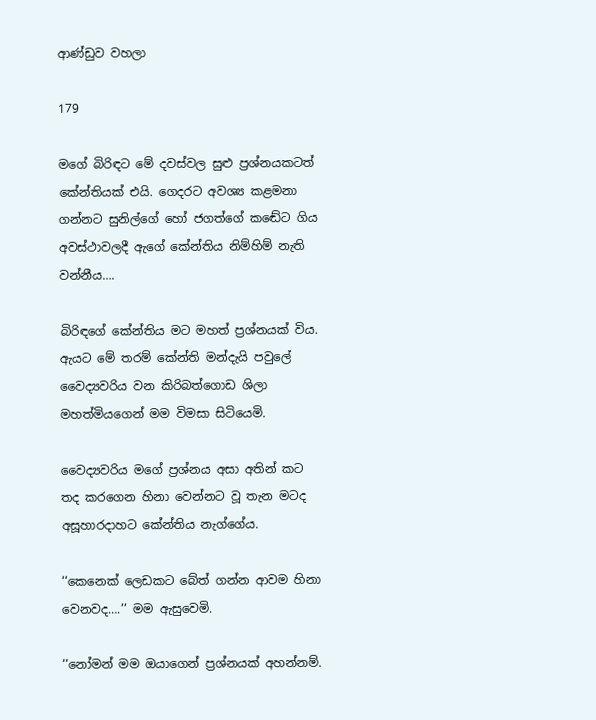ආණ්ඩුව වහලා

179

මගේ බිරිඳට මේ දවස්වල සුළු ප්‍රශ්නයකටත් කේන්තියක් එයි. ගෙදරට අවශ්‍ය කළමනා ගන්නට සුනිල්ගේ හෝ ජගත්ගේ කඬේට ගිය අවස්ථාවලදී ඇගේ කේන්තිය නිම්හිම් නැති වන්නීය….

බිරිඳගේ කේන්තිය මට මහත් ප්‍රශ්නයක් විය. ඇයට මේ තරම් කේන්ති මන්දැයි පවුලේ වෛද්‍යවරිය වන කිරිබත්ගොඩ ශිලා මහත්මියගෙන් මම විමසා සිටියෙමි.

වෛද්‍යවරිය මගේ ප්‍රශ්නය අසා අතින් කට තද කරගෙන හිනා වෙන්නට වූ තැන මටද අසූහාරදාහට කේන්තිය නැග්ගේය.

‘‘කෙනෙක් ලෙඩකට බේත් ගන්න ආවම හිනා වෙනවද….’’ මම ඇසුවෙමි.

‘‘නෝමන් මම ඔයාගෙන් ප්‍රශ්නයක් අහන්නම්.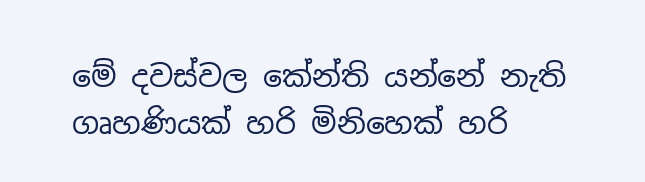මේ දවස්වල කේන්ති යන්නේ නැති ගෘහණියක් හරි මිනිහෙක් හරි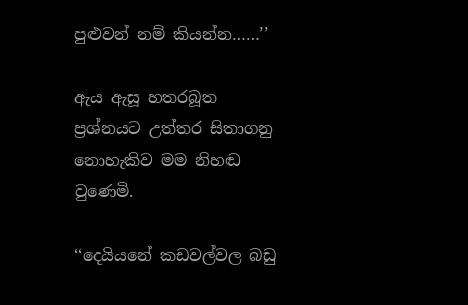පුළුවන් නම් කියන්න……’’

ඇය ඇසූ හතරබූත ප්‍රශ්නයට උත්තර සිතාගනු නොහැකිව මම නිහඬ වුණෙමි.

‘‘දෙයියනේ කඩවල්වල බඩු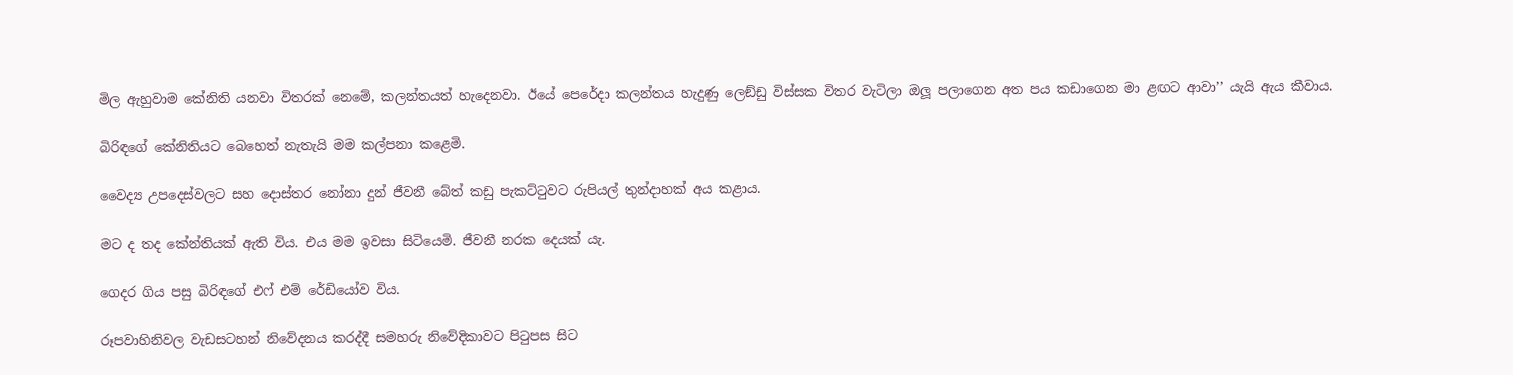මිල ඇහුවාම කේනිති යනවා විතරක් නෙමේ, කලන්තයත් හැදෙනවා. ඊයේ පෙරේදා කලන්තය හැදුණු ලෙඞ්ඩු විස්සක විතර වැටිලා ඔලූ පලාගෙන අත පය කඩාගෙන මා ළඟට ආවා’’ යැයි ඇය කීවාය.

බිරිඳගේ කේනිතියට බෙහෙත් නැතැයි මම කල්පනා කළෙමි.

වෛද්‍ය උපදෙස්වලට සහ දොස්තර නෝනා දුන් ජීවනී බේත් කඩු පැකට්ටුවට රුපියල් තුන්දාහක් අය කළාය.

මට ද තද කේන්තියක් ඇති විය. එය මම ඉවසා සිටියෙමි. ජීවනී නරක දෙයක් යැ.

ගෙදර ගිය පසු බිරිඳගේ එෆ් එම් රේඩියෝව විය.

රූපවාහිනිවල වැඩසටහන් නිවේදනය කරද්දී සමහරු නිවේදිකාවට පිටුපස සිට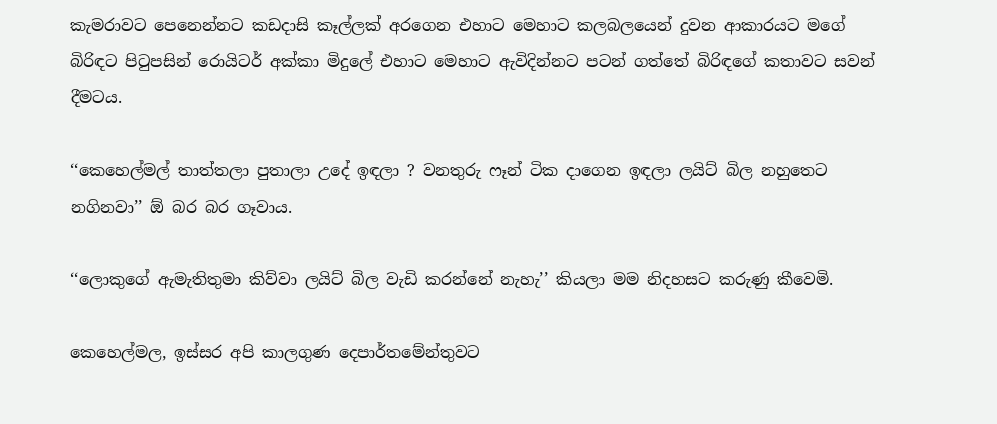කැමරාවට පෙනෙන්නට කඩදාසි කෑල්ලක් අරගෙන එහාට මෙහාට කලබලයෙන් දුවන ආකාරයට මගේ බිරිඳට පිටුපසින් රොයිටර් අක්කා මිදුලේ එහාට මෙහාට ඇවිදින්නට පටන් ගත්තේ බිරිඳගේ කතාවට සවන් දීමටය.

‘‘කෙහෙල්මල් තාත්තලා පුතාලා උදේ ඉඳලා ? වනතුරු ෆෑන් ටික දාගෙන ඉඳලා ලයිට් බිල නහුතෙට නගිනවා’’ ඕ බර බර ගෑවාය.

‘‘ලොකුගේ ඇමැතිතුමා කිව්වා ලයිට් බිල වැඩි කරන්නේ නැහැ’’ කියලා මම නිදහසට කරුණු කීවෙමි.

කෙහෙල්මල, ඉස්සර අපි කාලගුණ දෙපාර්තමේන්තුවට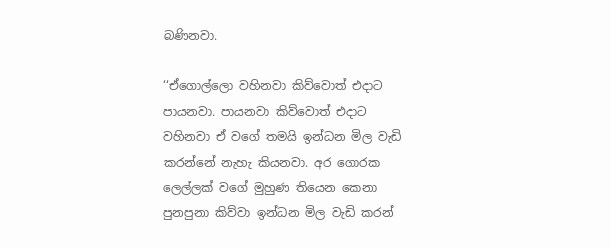බණිනවා.

‘‘ඒගොල්ලො වහිනවා කිව්වොත් එදාට පායනවා. පායනවා කිව්වොත් එදාට වහිනවා ඒ වගේ තමයි ඉන්ධන මිල වැඩි කරන්නේ නැහැ කියනවා. අර ගොරක ලෙල්ලක් වගේ මුහුණ තියෙන කෙනා පුනපුනා කිව්වා ඉන්ධන මිල වැඩි කරන්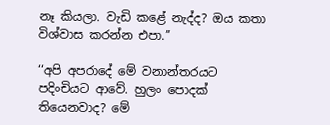නෑ කියලා. වැඩි කළේ නැද්ද? ඔය කතා විශ්වාස කරන්න එපා.’’

‘‘අපි අපරාදේ මේ වනාන්තරයට පදිංචියට ආවේ. හුලං පොදක් තියෙනවාද? මේ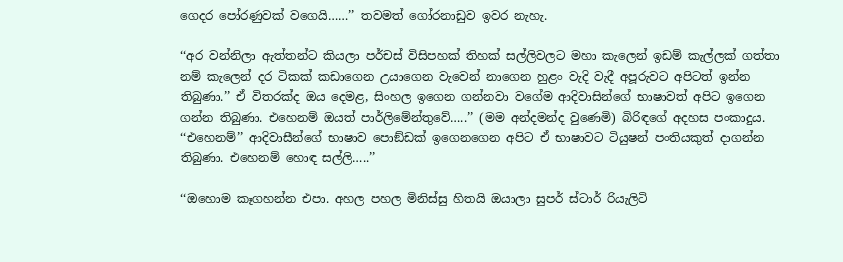ගෙදර පෝරණුවක් වගෙයි……’’ තවමත් ගෝරනාඩුව ඉවර නැහැ.

‘‘අර වන්නිලා ඇත්තන්ට කියලා පර්චස් විසිපහක් තිහක් සල්ලිවලට මහා කැලෙන් ඉඩම් කැල්ලක් ගත්තා නම් කැලෙන් දර ටිකක් කඩාගෙන උයාගෙන වැවෙන් නාගෙන හුළං වැදි වැදී අපූරුවට අපිටත් ඉන්න තිබුණා.’’ ඒ විතරක්ද ඔය දෙමළ, සිංහල ඉගෙන ගන්නවා වගේම ආදිවාසින්ගේ භාෂාවත් අපිට ඉගෙන ගන්න තිබුණා. එහෙනම් ඔයත් පාර්ලිමේන්තුවේ…..’’ (මම අන්දමන්ද වුණෙමි) බිරිඳගේ අදහස පංකාදුය. ‘‘එහෙනම්’’ ආදිවාසීන්ගේ භාෂාව පොඞ්ඩක් ඉගෙනගෙන අපිට ඒ භාෂාවට ටියුෂන් පංතියකුත් දාගන්න තිබුණා. එහෙනම් හොඳ සල්ලි…..’’

‘‘ඔහොම කෑගහන්න එපා. අහල පහල මිනිස්සු හිතයි ඔයාලා සුපර් ස්ටාර් රියැලිටි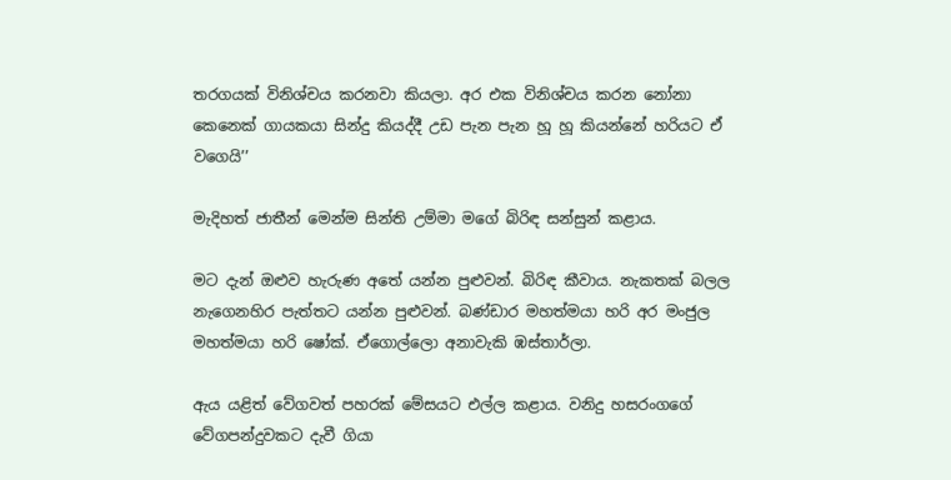තරගයක් විනිශ්චය කරනවා කියලා. අර එක විනිශ්චය කරන නෝනා කෙනෙක් ගායකයා සින්දු කියද්දී උඩ පැන පැන හූ හූ කියන්නේ හරියට ඒ වගෙයි’’

මැදිහත් ජාතීන් මෙන්ම සින්ති උම්මා මගේ බිරිඳ සන්සුන් කළාය.

මට දැන් ඔළුව හැරුණ අතේ යන්න පුළුවන්. බිරිඳ කීවාය. නැකතක් බලල නැගෙනහිර පැත්තට යන්න පුළුවන්. බණ්ඩාර මහත්මයා හරි අර මංජුල මහත්මයා හරි ෂෝක්. ඒගොල්ලො අනාවැකි ඹස්තාර්ලා.

ඇය යළිත් වේගවත් පහරක් මේසයට එල්ල කළාය. වනිදු හසරංගගේ වේගපන්දුවකට දැවී ගියා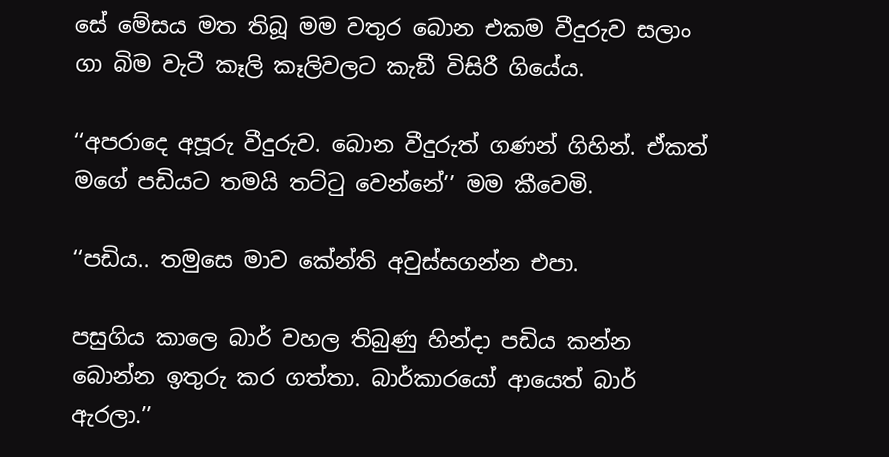සේ මේසය මත තිබූ මම වතුර බොන එකම වීදුරුව සලාං ගා බිම වැටී කෑලි කෑලිවලට කැඞී විසිරී ගියේය.

‘‘අපරාදෙ අපූරු වීදුරුව. බොන වීදුරුත් ගණන් ගිහින්. ඒකත් මගේ පඩියට තමයි තට්ටු වෙන්නේ’’ මම කීවෙමි.

‘‘පඩිය.. තමුසෙ මාව කේන්ති අවුස්සගන්න එපා.

පසුගිය කාලෙ බාර් වහල තිබුණු හින්දා පඩිය කන්න බොන්න ඉතුරු කර ගත්තා. බාර්කාරයෝ ආයෙත් බාර් ඇරලා.’’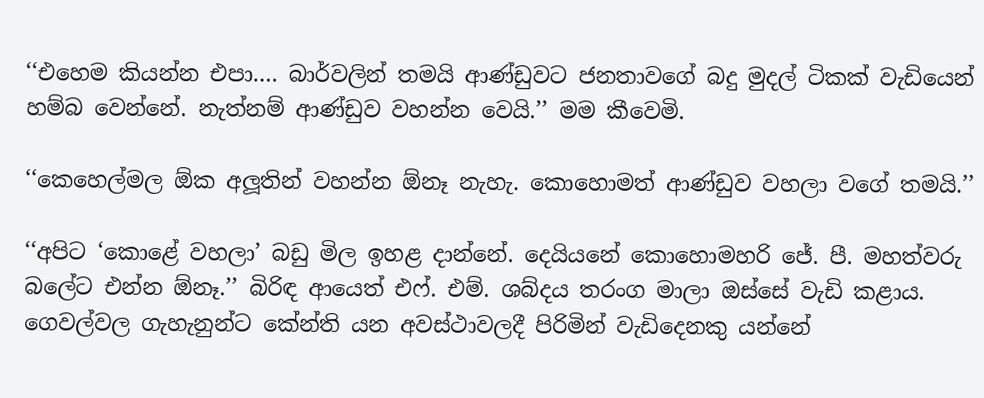‘‘එහෙම කියන්න එපා…. බාර්වලින් තමයි ආණ්ඩුවට ජනතාවගේ බදු මුදල් ටිකක් වැඩියෙන් හම්බ වෙන්නේ. නැත්නම් ආණ්ඩුව වහන්න වෙයි.’’ මම කීවෙමි.

‘‘කෙහෙල්මල ඕක අලූතින් වහන්න ඕනෑ නැහැ. කොහොමත් ආණ්ඩුව වහලා වගේ තමයි.’’

‘‘අපිට ‘කොළේ වහලා’ බඩු මිල ඉහළ දාන්නේ. දෙයියනේ කොහොමහරි ජේ. පී. මහත්වරු බලේට එන්න ඕනෑ.’’ බිරිඳ ආයෙත් එෆ්. එම්. ශබ්දය තරංග මාලා ඔස්සේ වැඩි කළාය. ගෙවල්වල ගැහැනුන්ට කේන්ති යන අවස්ථාවලදී පිරිමින් වැඩිදෙනකු යන්නේ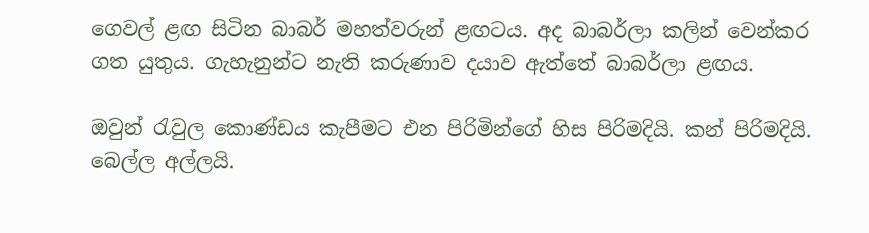ගෙවල් ළඟ සිටින බාබර් මහත්වරුන් ළඟටය. අද බාබර්ලා කලින් වෙන්කර ගත යුතුය. ගැහැනුන්ට නැති කරුණාව දයාව ඇත්තේ බාබර්ලා ළඟය.

ඔවුන් රැවුල කොණ්ඩය කැපීමට එන පිරිමින්ගේ හිස පිරිමදියි. කන් පිරිමදියි. බෙල්ල අල්ලයි.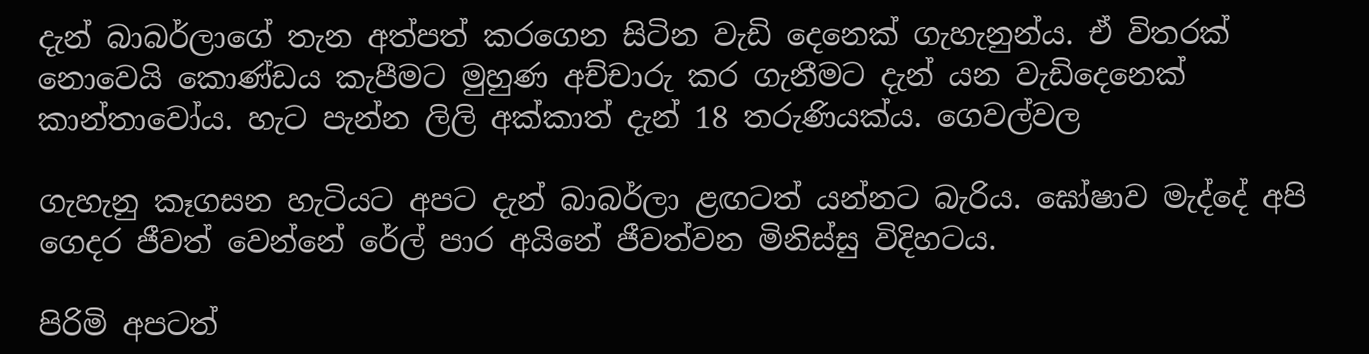දැන් බාබර්ලාගේ තැන අත්පත් කරගෙන සිටින වැඩි දෙනෙක් ගැහැනුන්ය. ඒ විතරක් නොවෙයි කොණ්ඩය කැපීමට මුහුණ අච්චාරු කර ගැනීමට දැන් යන වැඩිදෙනෙක් කාන්තාවෝය. හැට පැන්න ලිලි අක්කාත් දැන් 18 තරුණියක්ය. ගෙවල්වල

ගැහැනු කෑගසන හැටියට අපට දැන් බාබර්ලා ළඟටත් යන්නට බැරිය. ඝෝෂාව මැද්දේ අපි ගෙදර ජීවත් වෙන්නේ රේල් පාර අයිනේ ජීවත්වන මිනිස්සු විදිහටය.

පිරිමි අපටත්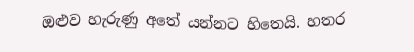ඔළුව හැරුණු අතේ යන්නට හිතෙයි. හතර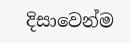දිසාවෙන්ම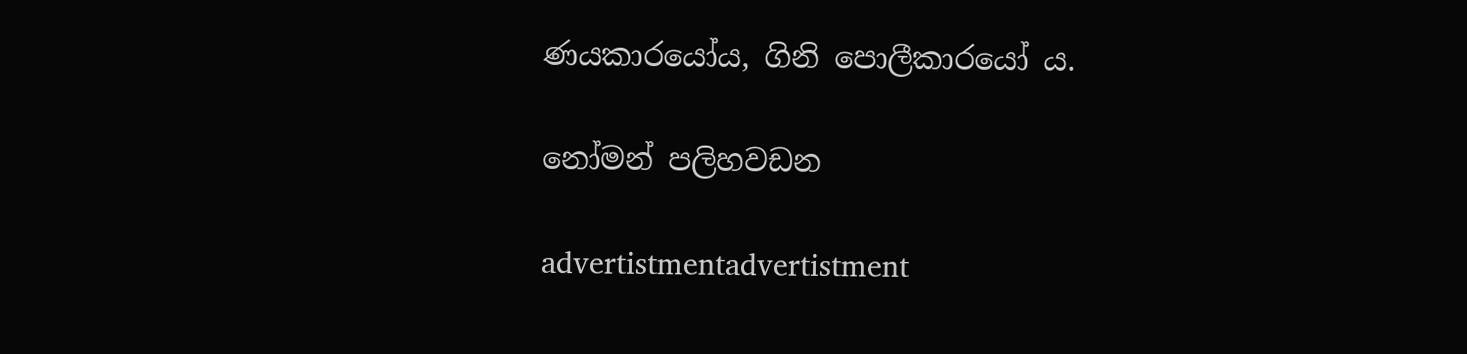ණයකාරයෝය, ගිනි පොලීකාරයෝ ය.

නෝමන් පලිහවඩන

advertistmentadvertistment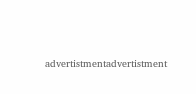advertistmentadvertistment